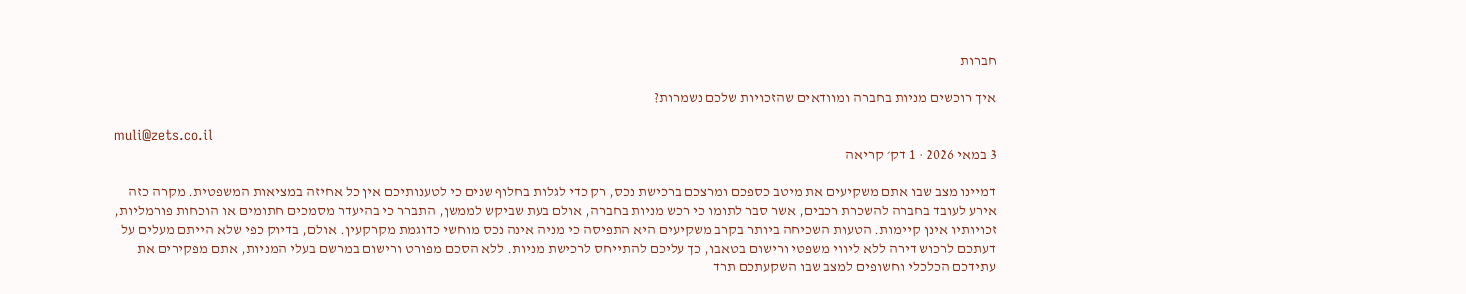חברות

איך רוכשים מניות בחברה ומוודאים שהזכויות שלכם נשמרות?

muli@zets.co.il
3 במאי 2026 · 1 דק׳ קריאה

דמיינו מצב שבו אתם משקיעים את מיטב כספכם ומרצכם ברכישת נכס, רק כדי לגלות בחלוף שנים כי לטענותיכם אין כל אחיזה במציאות המשפטית. מקרה כזה אירע לעובד בחברה להשכרת רכבים, אשר סבר לתומו כי רכש מניות בחברה, אולם בעת שביקש לממשן, התברר כי בהיעדר מסמכים חתומים או הוכחות פורמליות, זכויותיו אינן קיימות. הטעות השכיחה ביותר בקרב משקיעים היא התפיסה כי מניה אינה נכס מוחשי כדוגמת מקרקעין. אולם, בדיוק כפי שלא הייתם מעלים על דעתכם לרכוש דירה ללא ליווי משפטי ורישום בטאבו, כך עליכם להתייחס לרכישת מניות. ללא הסכם מפורט ורישום במרשם בעלי המניות, אתם מפקירים את עתידכם הכלכלי וחשופים למצב שבו השקעתכם תרד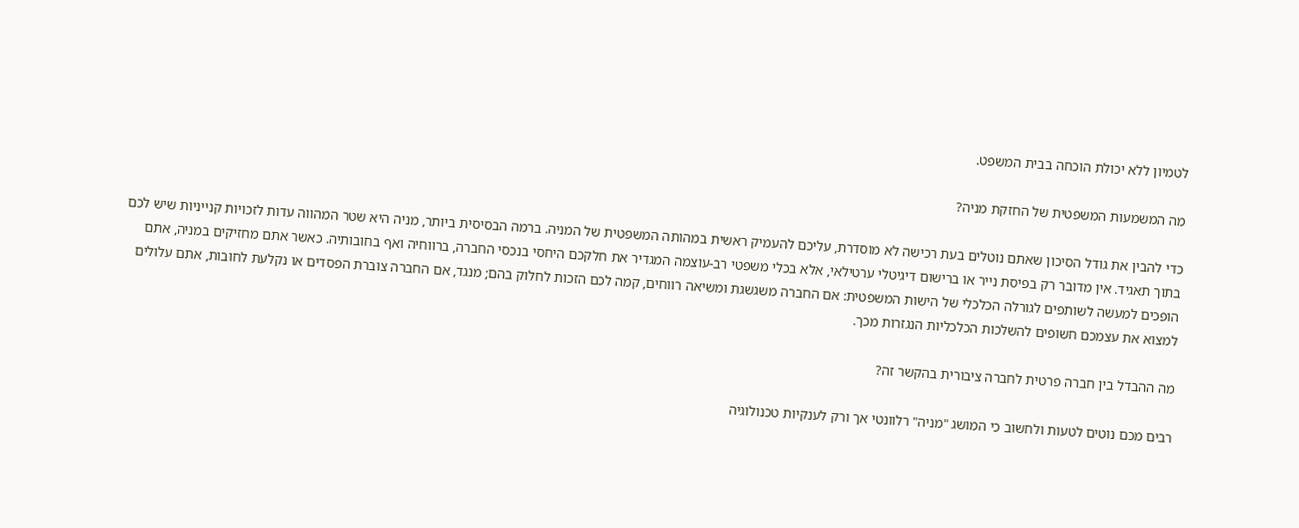לטמיון ללא יכולת הוכחה בבית המשפט.

מה המשמעות המשפטית של החזקת מניה?

כדי להבין את גודל הסיכון שאתם נוטלים בעת רכישה לא מוסדרת, עליכם להעמיק ראשית במהותה המשפטית של המניה. ברמה הבסיסית ביותר, מניה היא שטר המהווה עדות לזכויות קנייניות שיש לכם בתוך תאגיד. אין מדובר רק בפיסת נייר או ברישום דיגיטלי ערטילאי, אלא בכלי משפטי רב-עוצמה המגדיר את חלקכם היחסי בנכסי החברה, ברווחיה ואף בחובותיה. כאשר אתם מחזיקים במניה, אתם הופכים למעשה לשותפים לגורלה הכלכלי של הישות המשפטית: אם החברה משגשגת ומשיאה רווחים, קמה לכם הזכות לחלוק בהם; מנגד, אם החברה צוברת הפסדים או נקלעת לחובות, אתם עלולים למצוא את עצמכם חשופים להשלכות הכלכליות הנגזרות מכך.

מה ההבדל בין חברה פרטית לחברה ציבורית בהקשר זה?

רבים מכם נוטים לטעות ולחשוב כי המושג "מניה" רלוונטי אך ורק לענקיות טכנולוגיה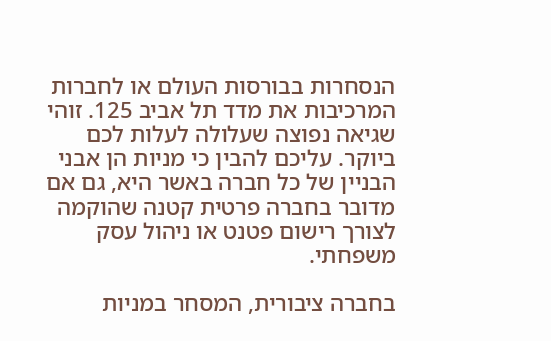הנסחרות בבורסות העולם או לחברות המרכיבות את מדד תל אביב 125. זוהי שגיאה נפוצה שעלולה לעלות לכם ביוקר. עליכם להבין כי מניות הן אבני הבניין של כל חברה באשר היא, גם אם מדובר בחברה פרטית קטנה שהוקמה לצורך רישום פטנט או ניהול עסק משפחתי.

בחברה ציבורית, המסחר במניות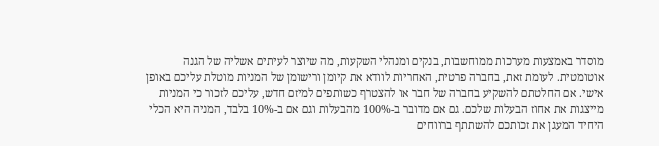מוסדר באמצעות מערכות ממוחשבות, בנקים ומנהלי השקעות, מה שיוצר לעיתים אשליה של הגנה אוטומטית. לעומת זאת, בחברה פרטית, האחריות לוודא את קיומן ורישומן של המניות מוטלת עליכם באופן אישי. אם החלטתם להשקיע בחברה של חבר או להצטרף כשותפים למיזם חדש, עליכם לזכור כי המניות מייצגות את אחוז הבעלות שלכם. גם אם מדובר ב-100% מהבעלות וגם אם ב-10% בלבד, המניה היא הכלי היחיד המעגן את זכותכם להשתתף ברווחים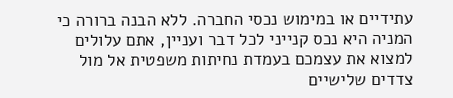עתידיים או במימוש נכסי החברה. ללא הבנה ברורה כי המניה היא נכס קנייני לכל דבר ועניין, אתם עלולים למצוא את עצמכם בעמדת נחיתות משפטית אל מול צדדים שלישיים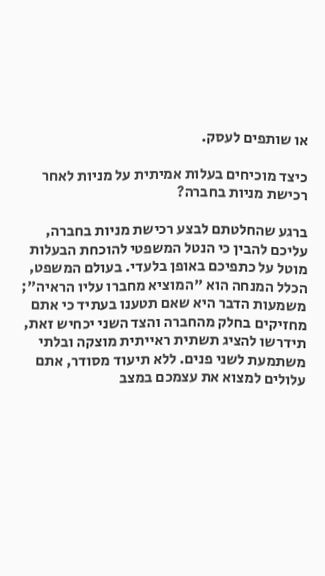או שותפים לעסק.

כיצד מוכיחים בעלות אמיתית על מניות לאחר רכישת מניות בחברה?

ברגע שהחלטתם לבצע רכישת מניות בחברה, עליכם להבין כי הנטל המשפטי להוכחת הבעלות מוטל על כתפיכם באופן בלעדי. בעולם המשפט, הכלל המנחה הוא "המוציא מחברו עליו הראיה"; משמעות הדבר היא שאם תטענו בעתיד כי אתם מחזיקים בחלק מהחברה והצד השני יכחיש זאת, תידרשו להציג תשתית ראייתית מוצקה ובלתי משתמעת לשני פנים. ללא תיעוד מסודר, אתם עלולים למצוא את עצמכם במצב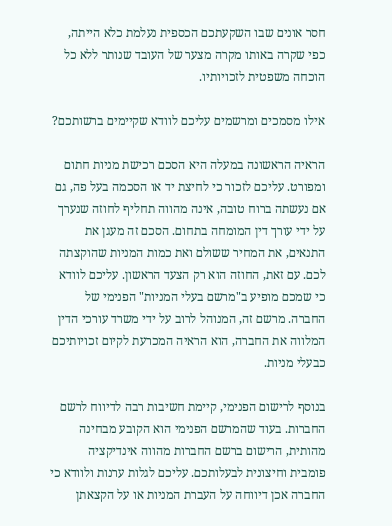חסר אונים שבו השקעתכם הכספית נעלמת כלא הייתה, כפי שקרה באותו מקרה מצער של העובד שנותר ללא כל הוכחה משפטית לזכויותיו.

אילו מסמכים ומרשמים עליכם לוודא שקיימים ברשותכם?

הראיה הראשונה במעלה היא הסכם רכישת מניות חתום ומפורט. עליכם לזכור כי לחיצת יד או הסכמה בעל פה, גם אם נעשתה ברוח טובה, אינה מהווה תחליף לחוזה שנערך על ידי עורך דין המומחה בתחום. הסכם זה מעגן את התנאים, את המחיר ששולם ואת כמות המניות שהוקצתה לכם. עם זאת, החוזה הוא רק הצעד הראשון. עליכם לוודא כי שמכם מופיע ב"מרשם בעלי המניות" הפנימי של החברה. מרשם זה, המנוהל לרוב על ידי משרד עורכי הדין המלווה את החברה, הוא הראיה המכרעת לקיום זכויותיכם כבעלי מניות.

בנוסף לרישום הפנימי, קיימת חשיבות רבה לדיווח לרשם החברות. בעוד שהמרשם הפנימי הוא הקובע מבחינה מהותית, הרישום ברשם החברות מהווה אינדיקציה פומבית וחיצונית לבעלותכם. עליכם לגלות ערנות ולוודא כי החברה אכן דיווחה על העברת המניות או על הקצאתן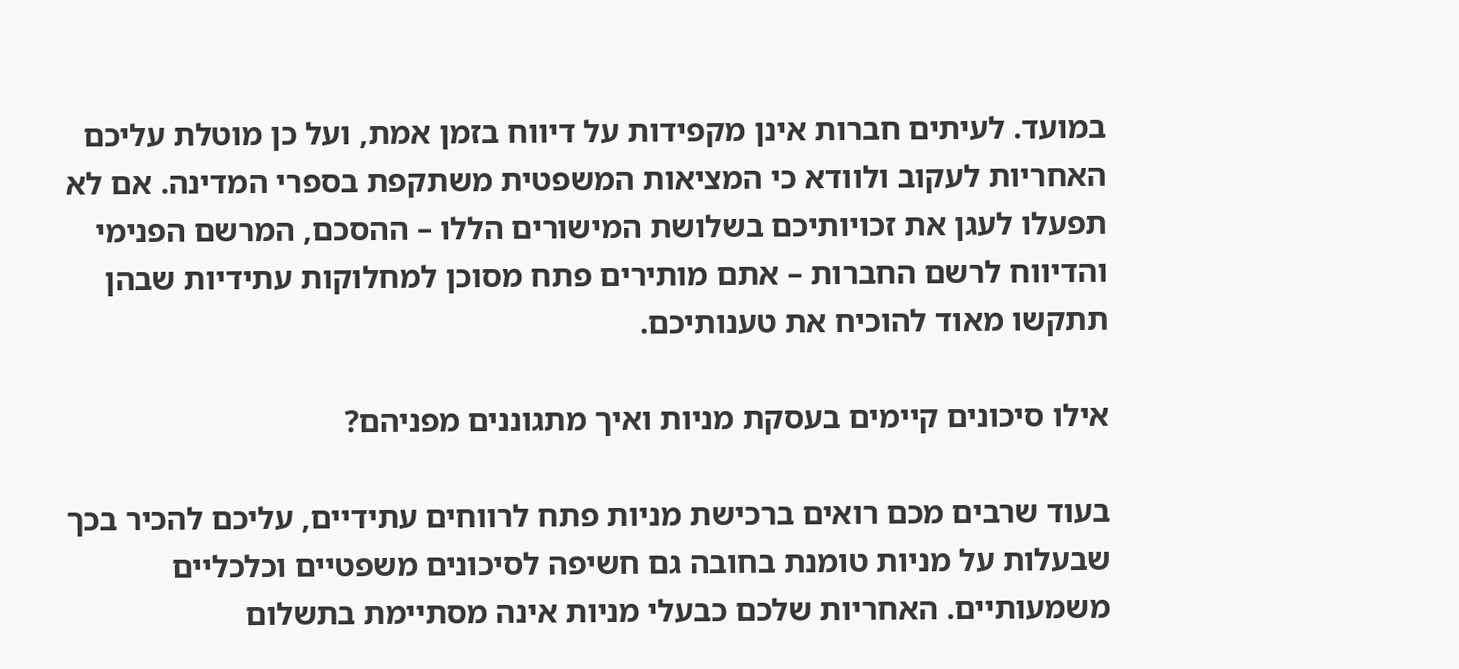במועד. לעיתים חברות אינן מקפידות על דיווח בזמן אמת, ועל כן מוטלת עליכם האחריות לעקוב ולוודא כי המציאות המשפטית משתקפת בספרי המדינה. אם לא תפעלו לעגן את זכויותיכם בשלושת המישורים הללו – ההסכם, המרשם הפנימי והדיווח לרשם החברות – אתם מותירים פתח מסוכן למחלוקות עתידיות שבהן תתקשו מאוד להוכיח את טענותיכם.

אילו סיכונים קיימים בעסקת מניות ואיך מתגוננים מפניהם?

בעוד שרבים מכם רואים ברכישת מניות פתח לרווחים עתידיים, עליכם להכיר בכך שבעלות על מניות טומנת בחובה גם חשיפה לסיכונים משפטיים וכלכליים משמעותיים. האחריות שלכם כבעלי מניות אינה מסתיימת בתשלום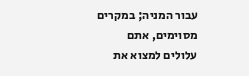עבור המניה; במקרים מסוימים, אתם עלולים למצוא את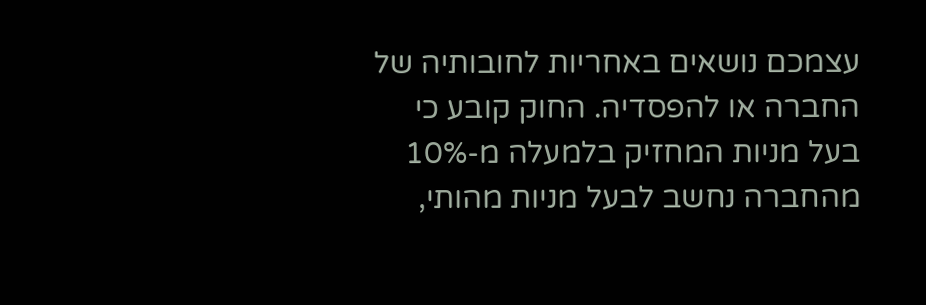עצמכם נושאים באחריות לחובותיה של החברה או להפסדיה. החוק קובע כי בעל מניות המחזיק בלמעלה מ-10% מהחברה נחשב לבעל מניות מהותי,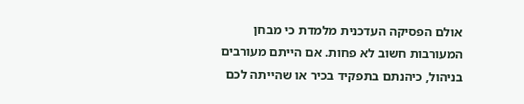אולם הפסיקה העדכנית מלמדת כי מבחן המעורבות חשוב לא פחות. אם הייתם מעורבים בניהול, כיהנתם בתפקיד בכיר או שהייתה לכם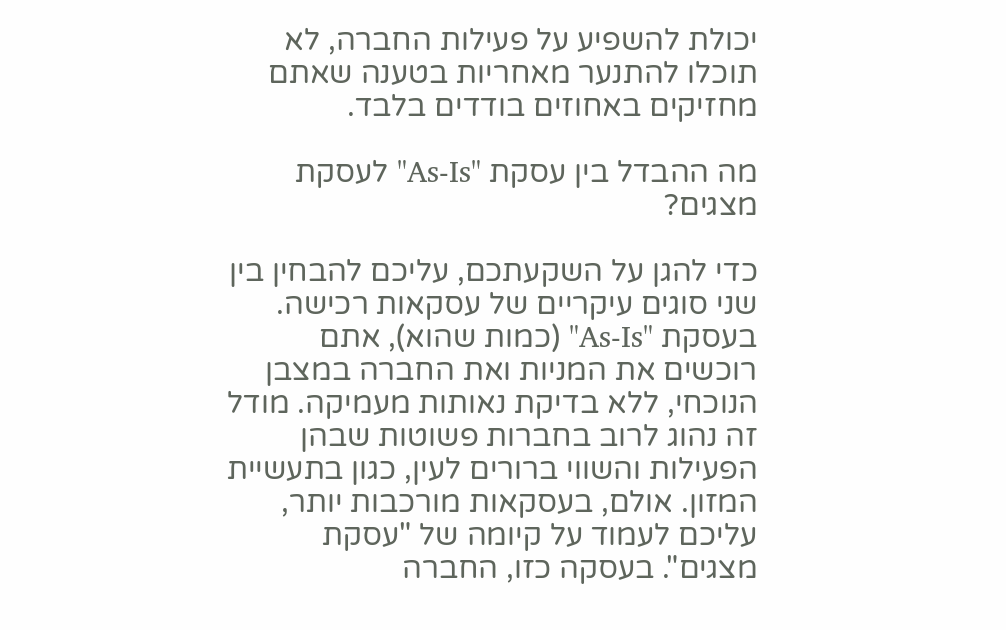יכולת להשפיע על פעילות החברה, לא תוכלו להתנער מאחריות בטענה שאתם מחזיקים באחוזים בודדים בלבד.

מה ההבדל בין עסקת "As-Is" לעסקת מצגים?

כדי להגן על השקעתכם, עליכם להבחין בין שני סוגים עיקריים של עסקאות רכישה. בעסקת "As-Is" (כמות שהוא), אתם רוכשים את המניות ואת החברה במצבן הנוכחי, ללא בדיקת נאותות מעמיקה. מודל זה נהוג לרוב בחברות פשוטות שבהן הפעילות והשווי ברורים לעין, כגון בתעשיית המזון. אולם, בעסקאות מורכבות יותר, עליכם לעמוד על קיומה של "עסקת מצגים". בעסקה כזו, החברה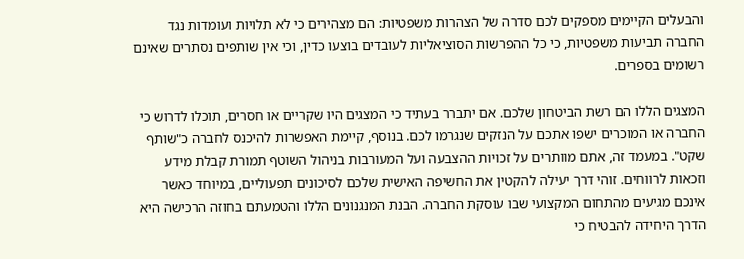והבעלים הקיימים מספקים לכם סדרה של הצהרות משפטיות: הם מצהירים כי לא תלויות ועומדות נגד החברה תביעות משפטיות, כי כל ההפרשות הסוציאליות לעובדים בוצעו כדין, וכי אין שותפים נסתרים שאינם רשומים בספרים.

המצגים הללו הם רשת הביטחון שלכם. אם יתברר בעתיד כי המצגים היו שקריים או חסרים, תוכלו לדרוש כי החברה או המוכרים ישפו אתכם על הנזקים שנגרמו לכם. בנוסף, קיימת האפשרות להיכנס לחברה כ"שותף שקט". במעמד זה, אתם מוותרים על זכויות ההצבעה ועל המעורבות בניהול השוטף תמורת קבלת מידע וזכאות לרווחים. זוהי דרך יעילה להקטין את החשיפה האישית שלכם לסיכונים תפעוליים, במיוחד כאשר אינכם מגיעים מהתחום המקצועי שבו עוסקת החברה. הבנת המנגנונים הללו והטמעתם בחוזה הרכישה היא הדרך היחידה להבטיח כי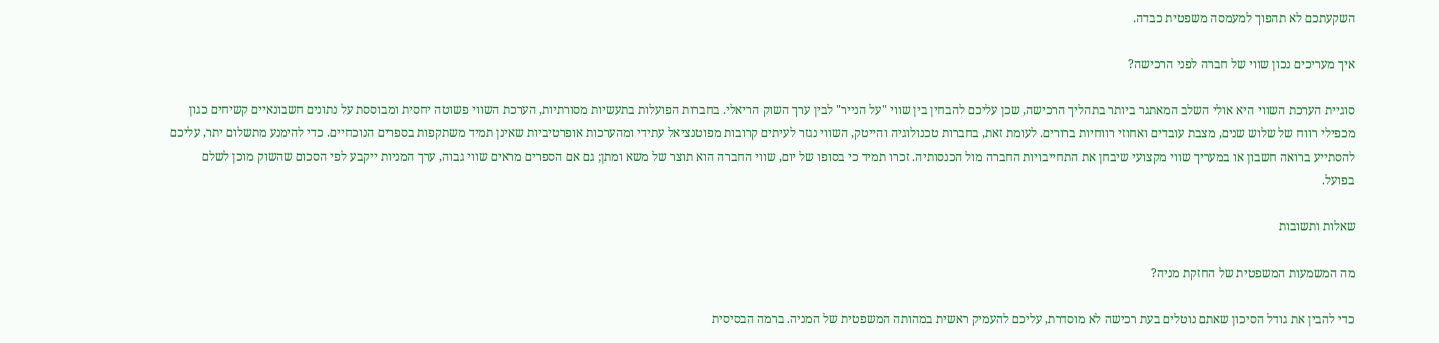השקעתכם לא תהפוך למעמסה משפטית כבדה.

איך מעריכים נכון שווי של חברה לפני הרכישה?

סוגיית הערכת השווי היא אולי השלב המאתגר ביותר בתהליך הרכישה, שכן עליכם להבחין בין שווי "על הנייר" לבין ערך השוק הריאלי. בחברות הפועלות בתעשיות מסורתיות, הערכת השווי פשוטה יחסית ומבוססת על נתונים חשבונאיים קשיחים כגון מכפילי רווח של שלוש שנים, מצבת עובדים ואחוזי רווחיות ברורים. לעומת זאת, בחברות טכנולוגיה והייטק, השווי נגזר לעיתים קרובות מפוטנציאל עתידי ומהערכות אופרטיביות שאינן תמיד משתקפות בספרים הנוכחיים. כדי להימנע מתשלום יתר, עליכם להסתייע ברואה חשבון או במעריך שווי מקצועי שיבחן את התחייבויות החברה מול הכנסותיה. זכרו תמיד כי בסופו של יום, שווי החברה הוא תוצר של משא ומתן; גם אם הספרים מראים שווי גבוה, ערך המניות ייקבע לפי הסכום שהשוק מוכן לשלם בפועל.

שאלות ותשובות

מה המשמעות המשפטית של החזקת מניה?

כדי להבין את גודל הסיכון שאתם נוטלים בעת רכישה לא מוסדרת, עליכם להעמיק ראשית במהותה המשפטית של המניה. ברמה הבסיסית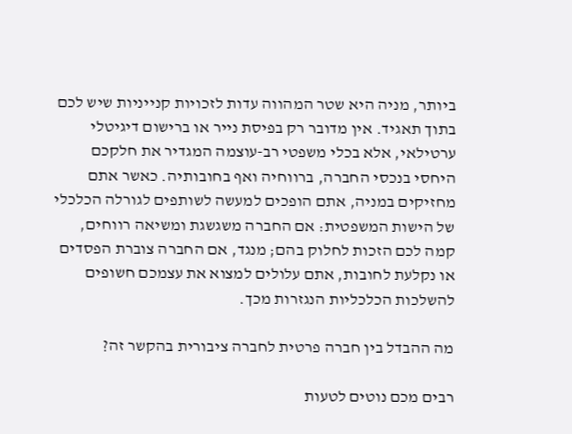ביותר, מניה היא שטר המהווה עדות לזכויות קנייניות שיש לכם בתוך תאגיד. אין מדובר רק בפיסת נייר או ברישום דיגיטלי ערטילאי, אלא בכלי משפטי רב-עוצמה המגדיר את חלקכם היחסי בנכסי החברה, ברווחיה ואף בחובותיה. כאשר אתם מחזיקים במניה, אתם הופכים למעשה לשותפים לגורלה הכלכלי של הישות המשפטית: אם החברה משגשגת ומשיאה רווחים, קמה לכם הזכות לחלוק בהם; מנגד, אם החברה צוברת הפסדים או נקלעת לחובות, אתם עלולים למצוא את עצמכם חשופים להשלכות הכלכליות הנגזרות מכך.

מה ההבדל בין חברה פרטית לחברה ציבורית בהקשר זה?

רבים מכם נוטים לטעות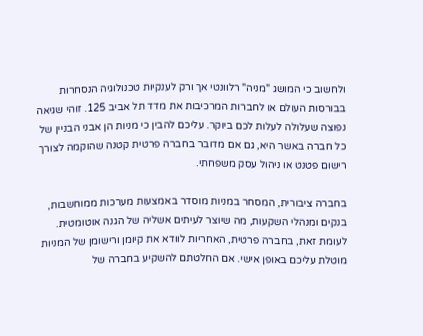ולחשוב כי המושג "מניה" רלוונטי אך ורק לענקיות טכנולוגיה הנסחרות בבורסות העולם או לחברות המרכיבות את מדד תל אביב 125. זוהי שגיאה נפוצה שעלולה לעלות לכם ביוקר. עליכם להבין כי מניות הן אבני הבניין של כל חברה באשר היא, גם אם מדובר בחברה פרטית קטנה שהוקמה לצורך רישום פטנט או ניהול עסק משפחתי.

בחברה ציבורית, המסחר במניות מוסדר באמצעות מערכות ממוחשבות, בנקים ומנהלי השקעות, מה שיוצר לעיתים אשליה של הגנה אוטומטית. לעומת זאת, בחברה פרטית, האחריות לוודא את קיומן ורישומן של המניות מוטלת עליכם באופן אישי. אם החלטתם להשקיע בחברה של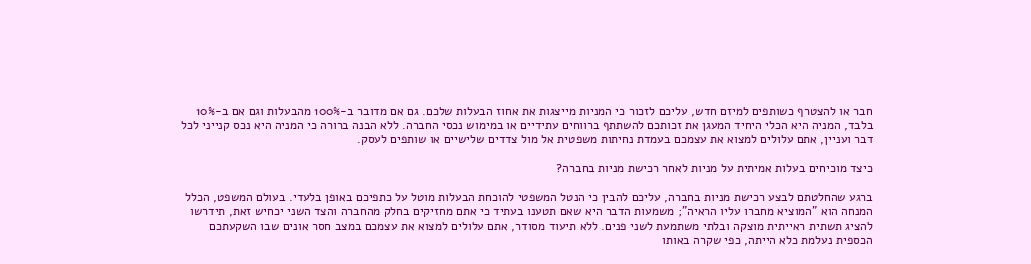חבר או להצטרף כשותפים למיזם חדש, עליכם לזכור כי המניות מייצגות את אחוז הבעלות שלכם. גם אם מדובר ב-100% מהבעלות וגם אם ב-10% בלבד, המניה היא הכלי היחיד המעגן את זכותכם להשתתף ברווחים עתידיים או במימוש נכסי החברה. ללא הבנה ברורה כי המניה היא נכס קנייני לכל דבר ועניין, אתם עלולים למצוא את עצמכם בעמדת נחיתות משפטית אל מול צדדים שלישיים או שותפים לעסק.

כיצד מוכיחים בעלות אמיתית על מניות לאחר רכישת מניות בחברה?

ברגע שהחלטתם לבצע רכישת מניות בחברה, עליכם להבין כי הנטל המשפטי להוכחת הבעלות מוטל על כתפיכם באופן בלעדי. בעולם המשפט, הכלל המנחה הוא "המוציא מחברו עליו הראיה"; משמעות הדבר היא שאם תטענו בעתיד כי אתם מחזיקים בחלק מהחברה והצד השני יכחיש זאת, תידרשו להציג תשתית ראייתית מוצקה ובלתי משתמעת לשני פנים. ללא תיעוד מסודר, אתם עלולים למצוא את עצמכם במצב חסר אונים שבו השקעתכם הכספית נעלמת כלא הייתה, כפי שקרה באותו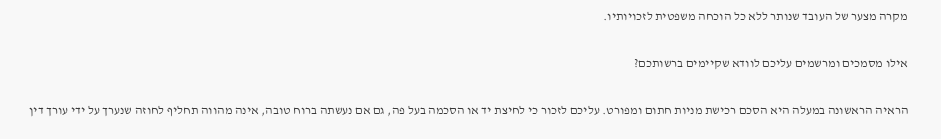מקרה מצער של העובד שנותר ללא כל הוכחה משפטית לזכויותיו.

אילו מסמכים ומרשמים עליכם לוודא שקיימים ברשותכם?

הראיה הראשונה במעלה היא הסכם רכישת מניות חתום ומפורט. עליכם לזכור כי לחיצת יד או הסכמה בעל פה, גם אם נעשתה ברוח טובה, אינה מהווה תחליף לחוזה שנערך על ידי עורך דין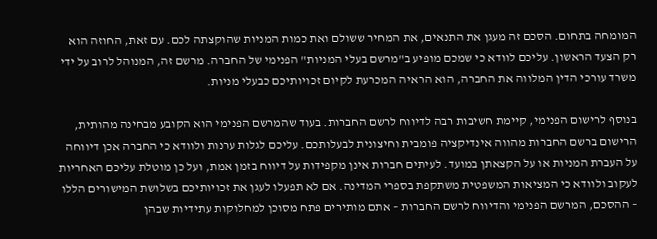המומחה בתחום. הסכם זה מעגן את התנאים, את המחיר ששולם ואת כמות המניות שהוקצתה לכם. עם זאת, החוזה הוא רק הצעד הראשון. עליכם לוודא כי שמכם מופיע ב"מרשם בעלי המניות" הפנימי של החברה. מרשם זה, המנוהל לרוב על ידי משרד עורכי הדין המלווה את החברה, הוא הראיה המכרעת לקיום זכויותיכם כבעלי מניות.

בנוסף לרישום הפנימי, קיימת חשיבות רבה לדיווח לרשם החברות. בעוד שהמרשם הפנימי הוא הקובע מבחינה מהותית, הרישום ברשם החברות מהווה אינדיקציה פומבית וחיצונית לבעלותכם. עליכם לגלות ערנות ולוודא כי החברה אכן דיווחה על העברת המניות או על הקצאתן במועד. לעיתים חברות אינן מקפידות על דיווח בזמן אמת, ועל כן מוטלת עליכם האחריות לעקוב ולוודא כי המציאות המשפטית משתקפת בספרי המדינה. אם לא תפעלו לעגן את זכויותיכם בשלושת המישורים הללו – ההסכם, המרשם הפנימי והדיווח לרשם החברות – אתם מותירים פתח מסוכן למחלוקות עתידיות שבהן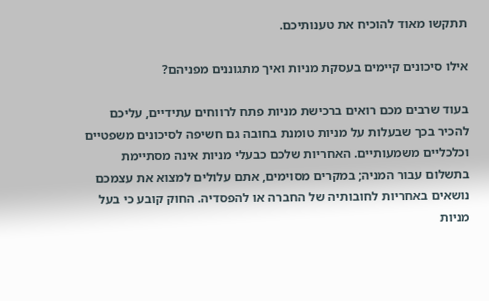תתקשו מאוד להוכיח את טענותיכם.

אילו סיכונים קיימים בעסקת מניות ואיך מתגוננים מפניהם?

בעוד שרבים מכם רואים ברכישת מניות פתח לרווחים עתידיים, עליכם להכיר בכך שבעלות על מניות טומנת בחובה גם חשיפה לסיכונים משפטיים וכלכליים משמעותיים. האחריות שלכם כבעלי מניות אינה מסתיימת בתשלום עבור המניה; במקרים מסוימים, אתם עלולים למצוא את עצמכם נושאים באחריות לחובותיה של החברה או להפסדיה. החוק קובע כי בעל מניות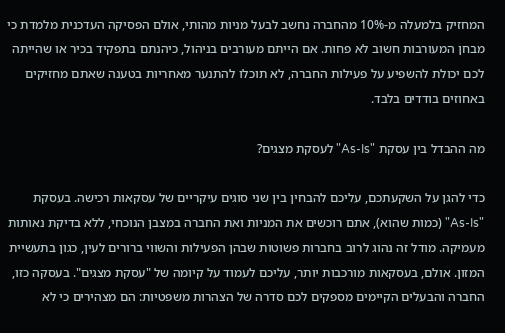המחזיק בלמעלה מ-10% מהחברה נחשב לבעל מניות מהותי, אולם הפסיקה העדכנית מלמדת כי מבחן המעורבות חשוב לא פחות. אם הייתם מעורבים בניהול, כיהנתם בתפקיד בכיר או שהייתה לכם יכולת להשפיע על פעילות החברה, לא תוכלו להתנער מאחריות בטענה שאתם מחזיקים באחוזים בודדים בלבד.

מה ההבדל בין עסקת "As-Is" לעסקת מצגים?

כדי להגן על השקעתכם, עליכם להבחין בין שני סוגים עיקריים של עסקאות רכישה. בעסקת "As-Is" (כמות שהוא), אתם רוכשים את המניות ואת החברה במצבן הנוכחי, ללא בדיקת נאותות מעמיקה. מודל זה נהוג לרוב בחברות פשוטות שבהן הפעילות והשווי ברורים לעין, כגון בתעשיית המזון. אולם, בעסקאות מורכבות יותר, עליכם לעמוד על קיומה של "עסקת מצגים". בעסקה כזו, החברה והבעלים הקיימים מספקים לכם סדרה של הצהרות משפטיות: הם מצהירים כי לא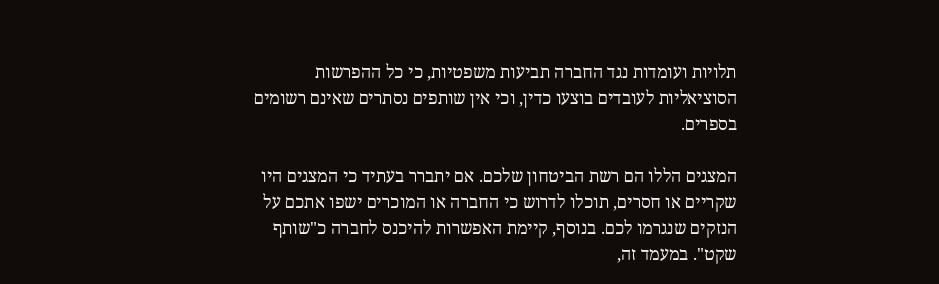תלויות ועומדות נגד החברה תביעות משפטיות, כי כל ההפרשות הסוציאליות לעובדים בוצעו כדין, וכי אין שותפים נסתרים שאינם רשומים בספרים.

המצגים הללו הם רשת הביטחון שלכם. אם יתברר בעתיד כי המצגים היו שקריים או חסרים, תוכלו לדרוש כי החברה או המוכרים ישפו אתכם על הנזקים שנגרמו לכם. בנוסף, קיימת האפשרות להיכנס לחברה כ"שותף שקט". במעמד זה,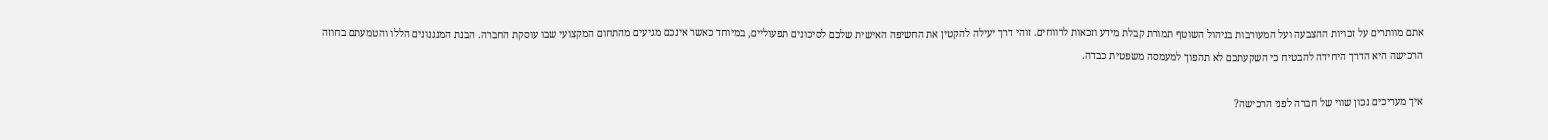אתם מוותרים על זכויות ההצבעה ועל המעורבות בניהול השוטף תמורת קבלת מידע וזכאות לרווחים. זוהי דרך יעילה להקטין את החשיפה האישית שלכם לסיכונים תפעוליים, במיוחד כאשר אינכם מגיעים מהתחום המקצועי שבו עוסקת החברה. הבנת המנגנונים הללו והטמעתם בחוזה הרכישה היא הדרך היחידה להבטיח כי השקעתכם לא תהפוך למעמסה משפטית כבדה.

איך מעריכים נכון שווי של חברה לפני הרכישה?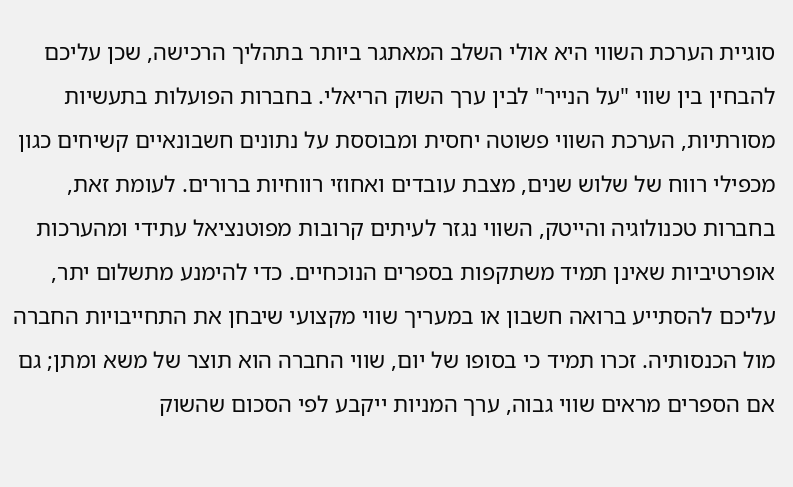סוגיית הערכת השווי היא אולי השלב המאתגר ביותר בתהליך הרכישה, שכן עליכם להבחין בין שווי "על הנייר" לבין ערך השוק הריאלי. בחברות הפועלות בתעשיות מסורתיות, הערכת השווי פשוטה יחסית ומבוססת על נתונים חשבונאיים קשיחים כגון מכפילי רווח של שלוש שנים, מצבת עובדים ואחוזי רווחיות ברורים. לעומת זאת, בחברות טכנולוגיה והייטק, השווי נגזר לעיתים קרובות מפוטנציאל עתידי ומהערכות אופרטיביות שאינן תמיד משתקפות בספרים הנוכחיים. כדי להימנע מתשלום יתר, עליכם להסתייע ברואה חשבון או במעריך שווי מקצועי שיבחן את התחייבויות החברה מול הכנסותיה. זכרו תמיד כי בסופו של יום, שווי החברה הוא תוצר של משא ומתן; גם אם הספרים מראים שווי גבוה, ערך המניות ייקבע לפי הסכום שהשוק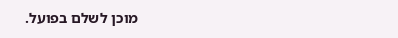מוכן לשלם בפועל.